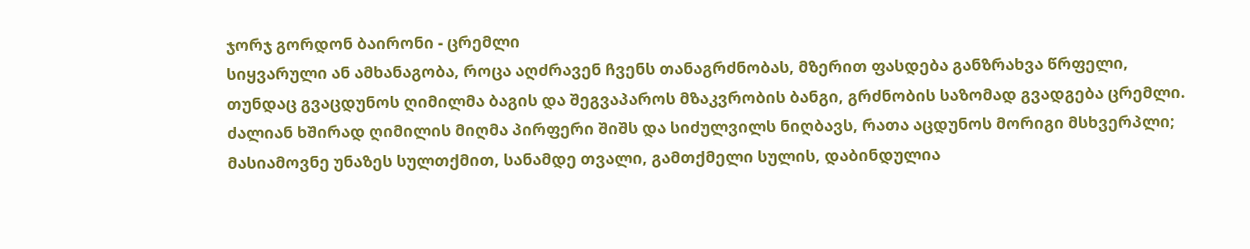ჯორჯ გორდონ ბაირონი - ცრემლი
სიყვარული ან ამხანაგობა, როცა აღძრავენ ჩვენს თანაგრძნობას, მზერით ფასდება განზრახვა წრფელი, თუნდაც გვაცდუნოს ღიმილმა ბაგის და შეგვაპაროს მზაკვრობის ბანგი, გრძნობის საზომად გვადგება ცრემლი.
ძალიან ხშირად ღიმილის მიღმა პირფერი შიშს და სიძულვილს ნიღბავს, რათა აცდუნოს მორიგი მსხვერპლი; მასიამოვნე უნაზეს სულთქმით, სანამდე თვალი, გამთქმელი სულის, დაბინდულია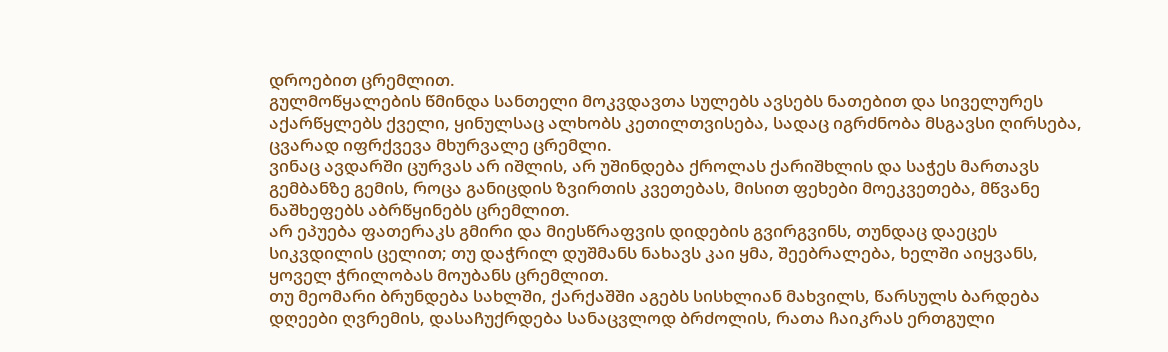დროებით ცრემლით.
გულმოწყალების წმინდა სანთელი მოკვდავთა სულებს ავსებს ნათებით და სიველურეს აქარწყლებს ქველი, ყინულსაც ალხობს კეთილთვისება, სადაც იგრძნობა მსგავსი ღირსება, ცვარად იფრქვევა მხურვალე ცრემლი.
ვინაც ავდარში ცურვას არ იშლის, არ უშინდება ქროლას ქარიშხლის და საჭეს მართავს გემბანზე გემის, როცა განიცდის ზვირთის კვეთებას, მისით ფეხები მოეკვეთება, მწვანე ნაშხეფებს აბრწყინებს ცრემლით.
არ ეპუება ფათერაკს გმირი და მიესწრაფვის დიდების გვირგვინს, თუნდაც დაეცეს სიკვდილის ცელით; თუ დაჭრილ დუშმანს ნახავს კაი ყმა, შეებრალება, ხელში აიყვანს, ყოველ ჭრილობას მოუბანს ცრემლით.
თუ მეომარი ბრუნდება სახლში, ქარქაშში აგებს სისხლიან მახვილს, წარსულს ბარდება დღეები ღვრემის, დასაჩუქრდება სანაცვლოდ ბრძოლის, რათა ჩაიკრას ერთგული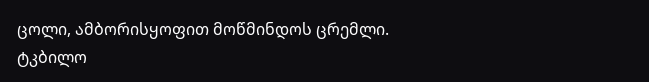ცოლი, ამბორისყოფით მოწმინდოს ცრემლი.
ტკბილო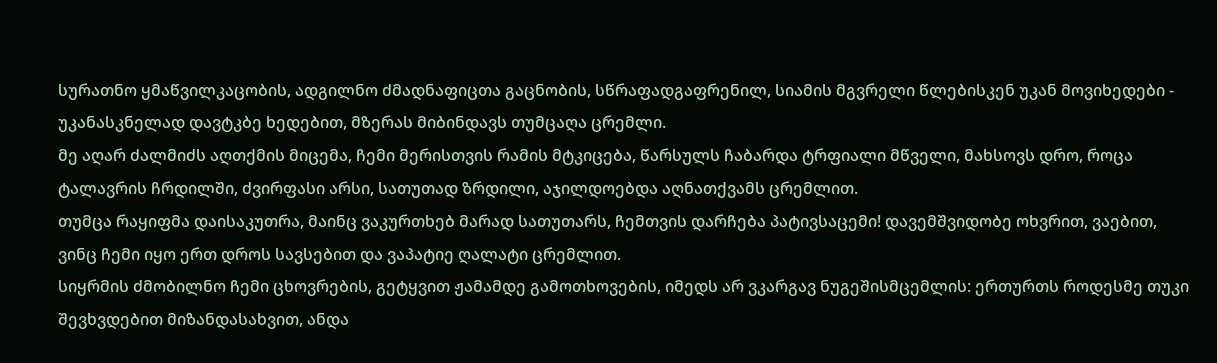სურათნო ყმაწვილკაცობის, ადგილნო ძმადნაფიცთა გაცნობის, სწრაფადგაფრენილ, სიამის მგვრელი წლებისკენ უკან მოვიხედები - უკანასკნელად დავტკბე ხედებით, მზერას მიბინდავს თუმცაღა ცრემლი.
მე აღარ ძალმიძს აღთქმის მიცემა, ჩემი მერისთვის რამის მტკიცება, წარსულს ჩაბარდა ტრფიალი მწველი, მახსოვს დრო, როცა ტალავრის ჩრდილში, ძვირფასი არსი, სათუთად ზრდილი, აჯილდოებდა აღნათქვამს ცრემლით.
თუმცა რაყიფმა დაისაკუთრა, მაინც ვაკურთხებ მარად სათუთარს, ჩემთვის დარჩება პატივსაცემი! დავემშვიდობე ოხვრით, ვაებით, ვინც ჩემი იყო ერთ დროს სავსებით და ვაპატიე ღალატი ცრემლით.
სიყრმის ძმობილნო ჩემი ცხოვრების, გეტყვით ჟამამდე გამოთხოვების, იმედს არ ვკარგავ ნუგეშისმცემლის: ერთურთს როდესმე თუკი შევხვდებით მიზანდასახვით, ანდა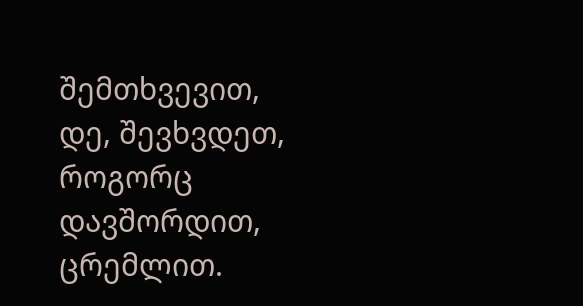შემთხვევით, დე, შევხვდეთ, როგორც დავშორდით, ცრემლით.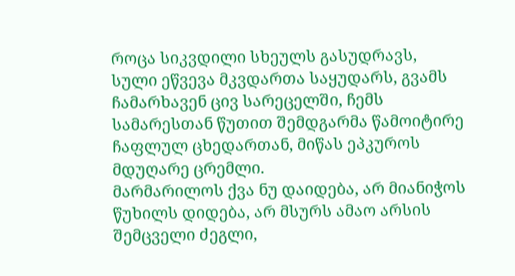როცა სიკვდილი სხეულს გასუდრავს, სული ეწვევა მკვდართა საყუდარს, გვამს ჩამარხავენ ცივ სარეცელში, ჩემს სამარესთან წუთით შემდგარმა წამოიტირე ჩაფლულ ცხედართან, მიწას ეპკუროს მდუღარე ცრემლი.
მარმარილოს ქვა ნუ დაიდება, არ მიანიჭოს წუხილს დიდება, არ მსურს ამაო არსის შემცველი ძეგლი,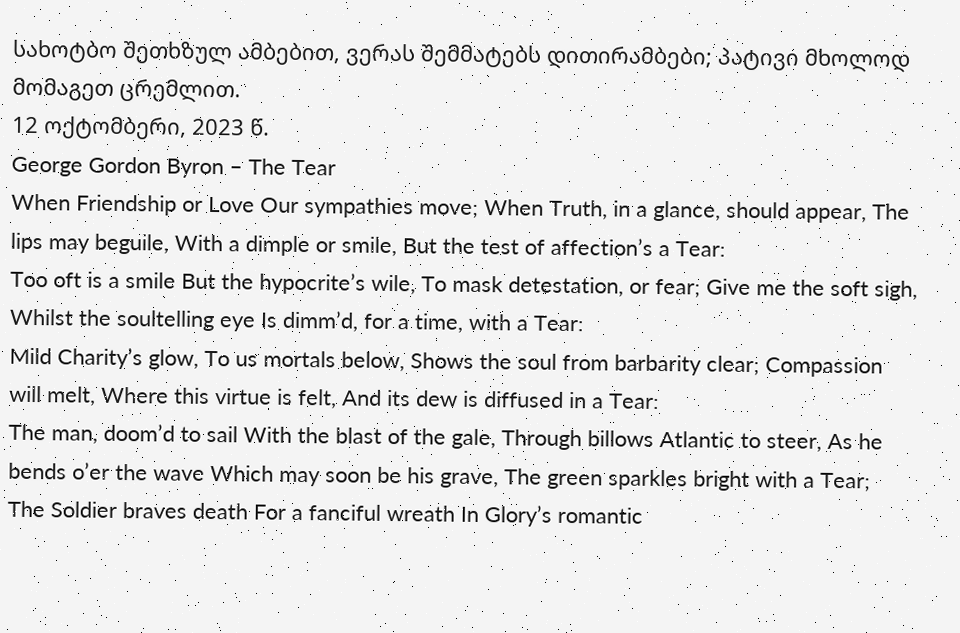სახოტბო შეთხზულ ამბებით, ვერას შემმატებს დითირამბები; პატივი მხოლოდ მომაგეთ ცრემლით.
12 ოქტომბერი, 2023 წ.
George Gordon Byron – The Tear
When Friendship or Love Our sympathies move; When Truth, in a glance, should appear, The lips may beguile, With a dimple or smile, But the test of affection’s a Tear:
Too oft is a smile But the hypocrite’s wile, To mask detestation, or fear; Give me the soft sigh, Whilst the soultelling eye Is dimm’d, for a time, with a Tear:
Mild Charity’s glow, To us mortals below, Shows the soul from barbarity clear; Compassion will melt, Where this virtue is felt, And its dew is diffused in a Tear:
The man, doom’d to sail With the blast of the gale, Through billows Atlantic to steer, As he bends o’er the wave Which may soon be his grave, The green sparkles bright with a Tear;
The Soldier braves death For a fanciful wreath In Glory’s romantic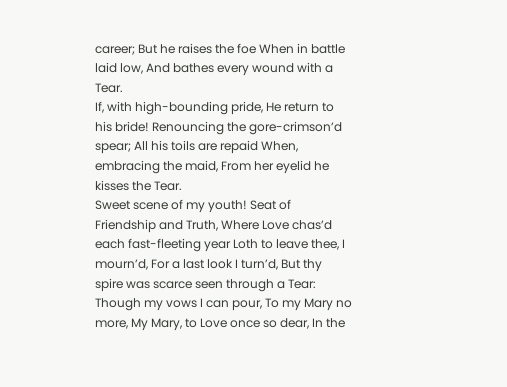career; But he raises the foe When in battle laid low, And bathes every wound with a Tear.
If, with high-bounding pride, He return to his bride! Renouncing the gore-crimson’d spear; All his toils are repaid When, embracing the maid, From her eyelid he kisses the Tear.
Sweet scene of my youth! Seat of Friendship and Truth, Where Love chas’d each fast-fleeting year Loth to leave thee, I mourn’d, For a last look I turn’d, But thy spire was scarce seen through a Tear:
Though my vows I can pour, To my Mary no more, My Mary, to Love once so dear, In the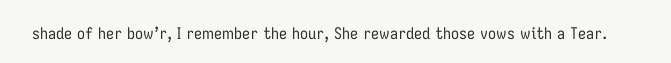shade of her bow’r, I remember the hour, She rewarded those vows with a Tear.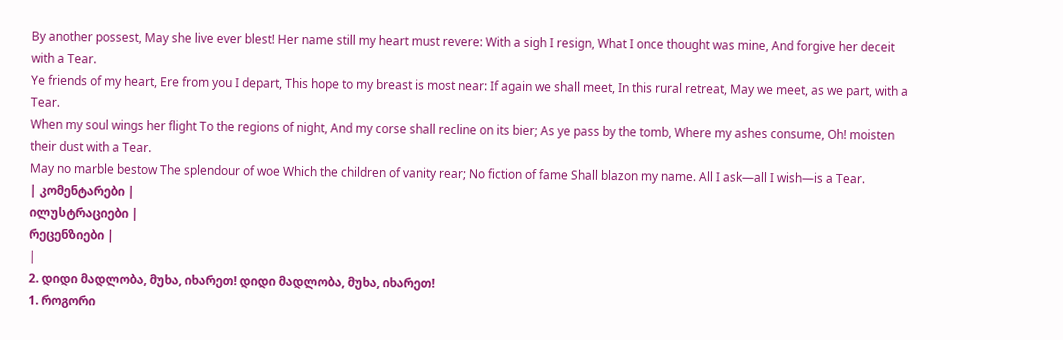By another possest, May she live ever blest! Her name still my heart must revere: With a sigh I resign, What I once thought was mine, And forgive her deceit with a Tear.
Ye friends of my heart, Ere from you I depart, This hope to my breast is most near: If again we shall meet, In this rural retreat, May we meet, as we part, with a Tear.
When my soul wings her flight To the regions of night, And my corse shall recline on its bier; As ye pass by the tomb, Where my ashes consume, Oh! moisten their dust with a Tear.
May no marble bestow The splendour of woe Which the children of vanity rear; No fiction of fame Shall blazon my name. All I ask—all I wish—is a Tear.
| კომენტარები |
ილუსტრაციები |
რეცენზიები |
|
2. დიდი მადლობა, მუხა, იხარეთ! დიდი მადლობა, მუხა, იხარეთ!
1. როგორი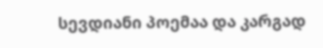სევდიანი პოემაა და კარგად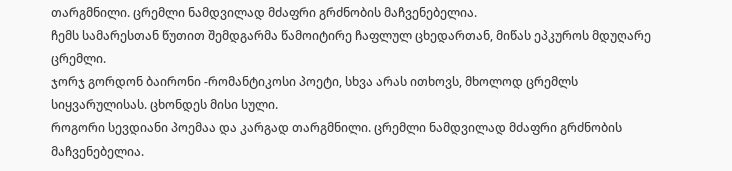თარგმნილი. ცრემლი ნამდვილად მძაფრი გრძნობის მაჩვენებელია.
ჩემს სამარესთან წუთით შემდგარმა წამოიტირე ჩაფლულ ცხედართან, მიწას ეპკუროს მდუღარე ცრემლი.
ჯორჯ გორდონ ბაირონი -რომანტიკოსი პოეტი, სხვა არას ითხოვს, მხოლოდ ცრემლს სიყვარულისას. ცხონდეს მისი სული.
როგორი სევდიანი პოემაა და კარგად თარგმნილი. ცრემლი ნამდვილად მძაფრი გრძნობის მაჩვენებელია.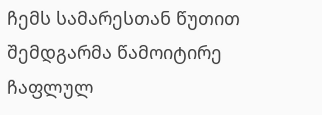ჩემს სამარესთან წუთით შემდგარმა წამოიტირე ჩაფლულ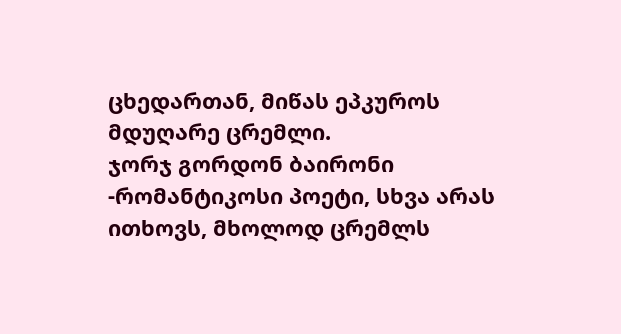ცხედართან, მიწას ეპკუროს მდუღარე ცრემლი.
ჯორჯ გორდონ ბაირონი -რომანტიკოსი პოეტი, სხვა არას ითხოვს, მხოლოდ ცრემლს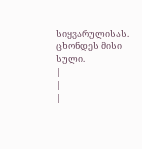სიყვარულისას. ცხონდეს მისი სული.
|
|
|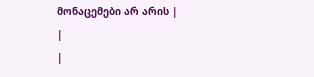მონაცემები არ არის |
|
|